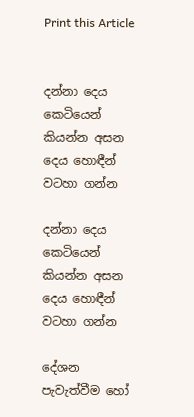Print this Article


දන්නා දෙය කෙටියෙන් කියන්න අසන දෙය හොඳීන් වටහා ගන්න

දන්නා දෙය කෙටියෙන් කියන්න අසන දෙය හොඳීන් වටහා ගන්න

දේශන පැවැත්වීම හෝ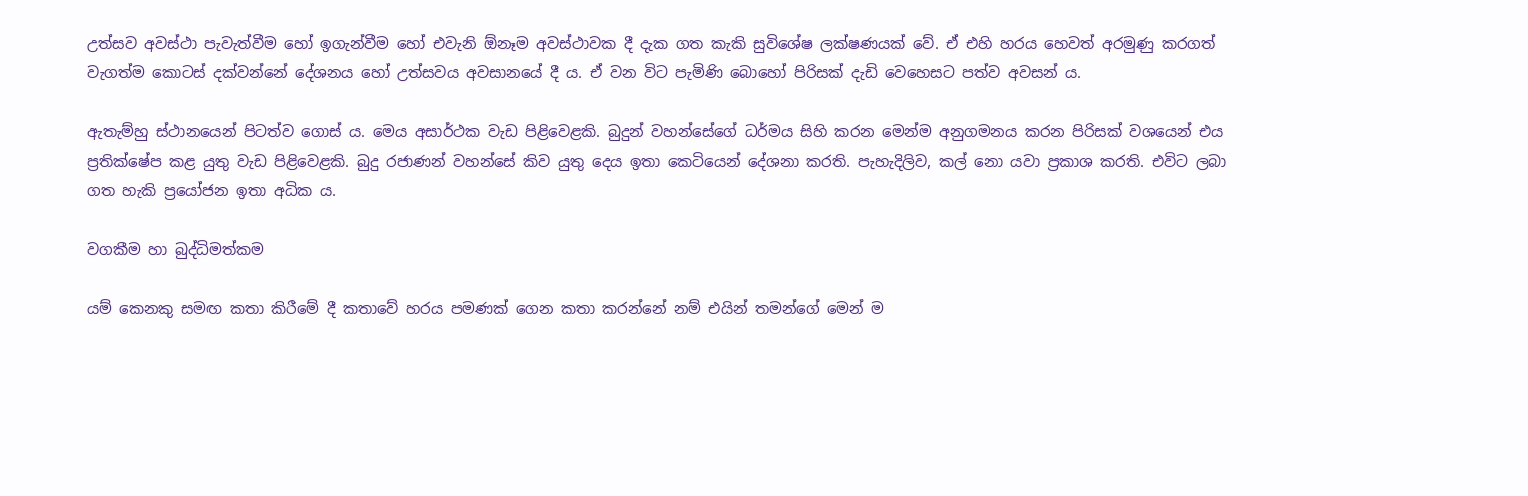උත්සව අවස්ථා පැවැත්වීම හෝ ඉගැන්වීම හෝ එවැනි ඕනෑම අවස්ථාවක දී දැක ගත කැකි සුවිශේෂ ලක්ෂණයක් වේ. ඒ එහි හරය හෙවත් අරමුණු කරගත් වැගත්ම කොටස් දක්වන්නේ දේශනය හෝ උත්සවය අවසානයේ දී ය. ඒ වන විට පැමිණි බොහෝ පිරිසක් දැඩි වෙහෙසට පත්ව අවසන් ය.

ඇතැම්හු ස්ථානයෙන් පිටත්ව ගොස් ය. මෙය අසාර්ථක වැඩ පිළි‍වෙළකි. බුදුන් වහන්සේගේ ධර්මය සිහි කරන මෙන්ම අනුගමනය කරන පිරිසක් වශයෙන් එය ප්‍රතික්ෂේප කළ යුතු වැඩ පිළිවෙළකි. බුදු රජාණන් වහන්සේ කිව යුතු දෙය ඉතා කෙටියෙන් දේශනා කරති. පැහැදිලිව, කල් නො යවා ප්‍රකාශ කරති. එවිට ලබා ගත හැකි ප්‍රයෝජන ඉතා අධික ය.

වගකීම හා බුද්ධිමත්කම

යම් කෙනකු සමඟ කතා කිරීමේ දී කතාවේ හරය පමණක් ගෙන කතා කරන්නේ නම් එයින් තමන්ගේ මෙන් ම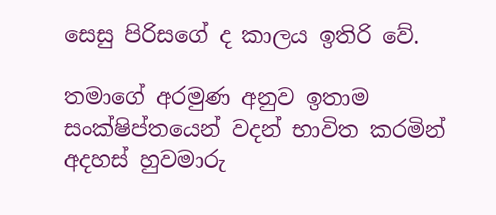සෙසු පිරිසගේ ද කාලය ඉතිරි වේ.

තමාගේ අරමුණ අනුව ඉතාම සංක්ෂිප්තයෙන් වදන් භාවිත කරමින් අදහස් හුවමාරු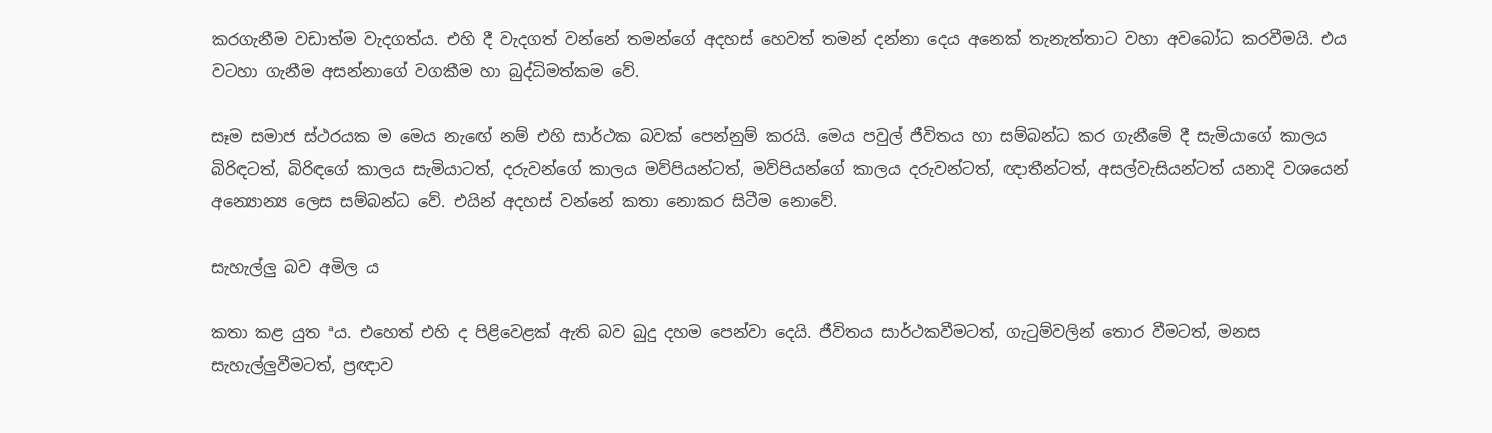කරගැනීම වඩාත්ම වැදගත්ය. එහි දී වැදගත් වන්නේ තමන්ගේ අදහස් හෙවත් තමන් දන්නා දෙය අනෙක් තැනැත්තාට වහා අවබෝධ කරවීමයි. එය වටහා ගැනීම අසන්නාගේ වගකීම හා බුද්ධිමත්කම වේ.

සෑම සමාජ ස්ථරයක ම මෙය නැඟේ නම් එහි සාර්ථක බවක් පෙන්නුම් කරයි. මෙය පවුල් ජීවිතය හා සම්බන්ධ කර ගැනීමේ දී සැමියාගේ කාලය බිරිඳටත්, බිරිඳගේ කාලය සැමියාටත්, දරුවන්ගේ කාලය මව්පියන්ටත්, මව්පියන්ගේ කාලය දරුවන්ටත්, ඥාතීන්ටත්, අසල්වැසියන්ටත් යනාදි වශයෙන් අන්‍යොන්‍ය ලෙස සම්බන්ධ වේ. එයින් අදහස් වන්නේ කතා නොකර සිටීම නොවේ.

සැහැල්ලු බව අමිල ය

කතා කළ යුත ªය. එහෙත් එහි ද පිළිවෙළක් ඇති බව බුදු දහම පෙන්වා දෙයි. ජීවිතය සාර්ථකවීමටත්, ගැටුම්වලින් තොර වීමටත්, මනස සැහැල්ලුවීමටත්, ප්‍රඥාව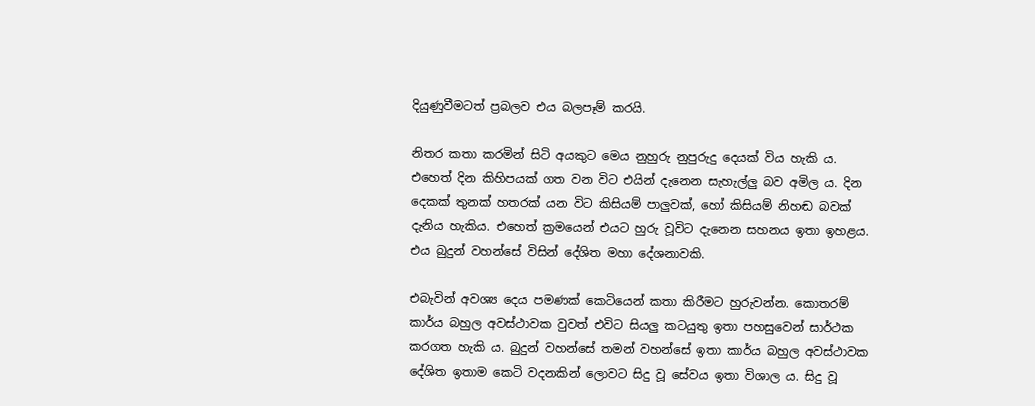දියුණුවීමටත් ප්‍රබලව එය බලපෑම් කරයි.

නිතර කතා කරමින් සිටි අයකුට මෙය නුහුරු නුපුරුදු දෙයක් විය හැකි ය. එහෙත් දින කිහිපයක් ගත වන විට එයින් දැනෙන සැහැල්ලු බව අමිල ය. දින දෙකක් තුනක් හතරක් යන විට කිසියම් පාලුවක්, හෝ කිසියම් නිහඬ බවක් දැනිය හැකිය. එහෙත් ක්‍රමයෙන් එයට හුරු වූවිට දැනෙන සහනය ඉතා ඉහළය. එය බුදුන් වහන්සේ විසින් දේශිත මහා දේශනාවකි.

එබැවින් අවශ්‍ය දෙය පමණක් කෙටියෙන් කතා කිරීමට හුරුවන්න. කොතරම් කාර්ය බහුල අවස්ථාවක වුවත් එවිට සියලු කටයුතු ඉතා පහසුවෙන් සාර්ථක කරගත හැකි ය. බුදුන් වහන්සේ තමන් වහන්සේ ඉතා කාර්ය බහුල අවස්ථාවක දේශිත ඉතාම කෙටි වදනකින් ලොවට සිදු වූ සේවය ඉතා විශාල ය. සිදු වූ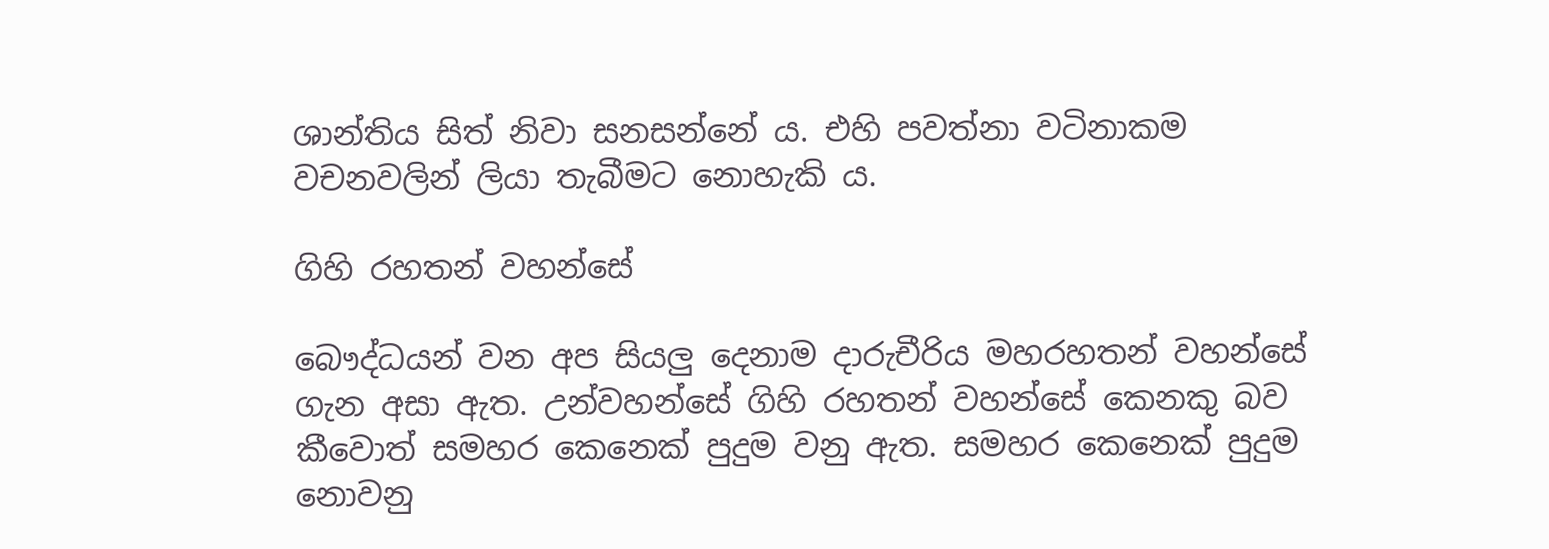ශාන්තිය සිත් නිවා සනසන්නේ ය. එහි පවත්නා වටිනාකම වචනවලින් ලියා තැබීමට නොහැකි ය.

ගිහි රහතන් වහන්සේ

බෞද්ධයන් වන අප සියලු දෙනාම දාරුචීරිය මහරහතන් වහන්සේ ගැන අසා ඇත. උන්වහන්සේ ගිහි රහතන් වහන්සේ කෙනකු බව කීවොත් සමහර කෙනෙක් පුදුම වනු ඇත. සමහර කෙනෙක් පුදුම නොවනු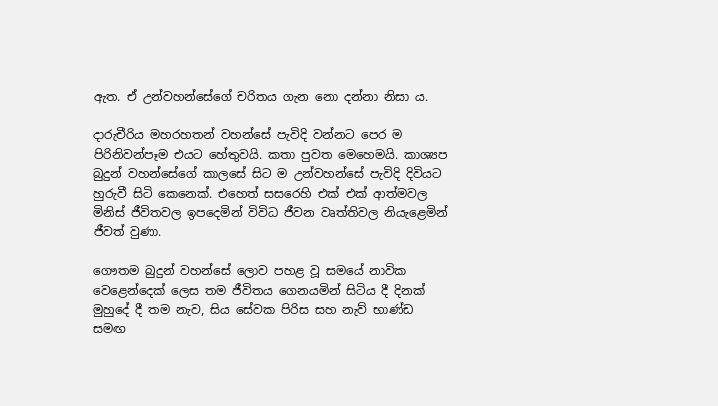ඇත. ඒ උන්වහන්සේගේ චරිතය ගැන නො දන්නා නිසා ය.

දාරුචීරිය මහරහතන් වහන්සේ පැවිදි වන්නට පෙර ම පිරිනිවන්පෑම එයට හේතුවයි. කතා පුවත මෙහෙමයි. කාශ්‍යප බුදුන් වහන්සේගේ කාලසේ සිට ම උන්වහන්සේ පැවිදි දිවියට හුරුවී සිටි කෙනෙක්. එහෙත් සසරෙහි එක් එක් ආත්මවල මිනිස් ජීවිතවල ඉපදෙමින් විවිධ ජීවන වෘත්තිවල නියැළෙමින් ජීවත් වුණා.

ගෞතම බුදුන් වහන්සේ ලොව පහළ වූ සමයේ නාවික වෙළෙන්දෙක් ලෙස තම ජීවිතය ගෙනයමින් සිටිය දී දිනක් මුහුදේ දී තම නැව, සිය සේවක පිරිස සහ නැව් භාණ්ඩ සමඟ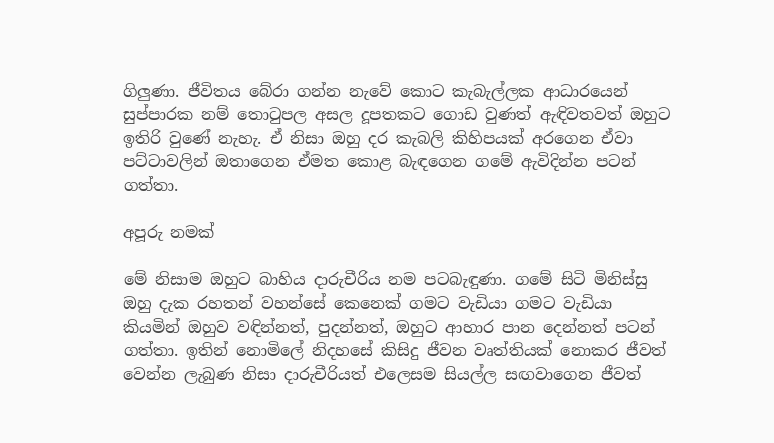ගිලුණා. ජීවිතය බේරා ගන්න නැවේ කොට කැබැල්ලක ආධාරයෙන් සුප්පාරක නම් තොටුපල අසල දූපතකට ගොඩ වුණත් ඇඳිවතවත් ඔහුට ඉතිරි වුණේ නැහැ. ඒ නිසා ඔහු දර කැබලි කිහිපයක් අරගෙන ඒවා පට්ටාවලින් ඔතාගෙන ඒමත කොළ බැඳගෙන ගමේ ඇවිදින්න පටන් ගත්තා.

අපූරු නමක්

මේ නිසාම ඔහුට බාහිය දාරුචීරිය නම පටබැඳුණා. ගමේ සිටි මිනිස්සු ඔහු දැක රහතන් වහන්සේ කෙනෙක් ගමට වැඩියා ගමට වැඩියා කියමින් ඔහුව වඳින්නත්, පුදන්නත්, ඔහුට ආහාර පාන දෙන්නත් පටන් ගත්තා. ඉතින් නොමිලේ නිදහසේ කිසිදු ජීවන වෘත්තියක් නොකර ජීවත් වෙන්න ලැබුණ නිසා දාරුචීරියත් එලෙසම සියල්ල සඟවාගෙන ජීවත්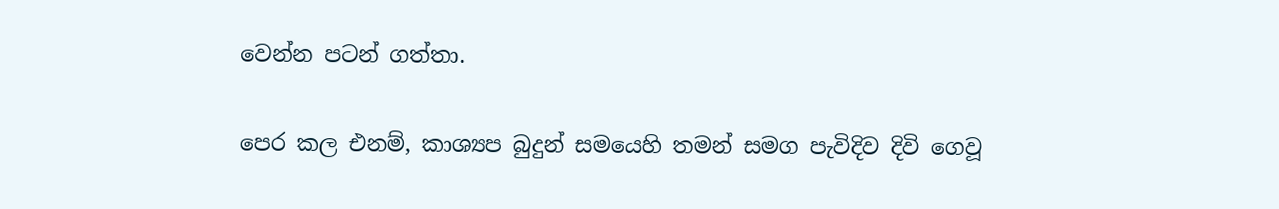වෙන්න පටන් ගත්තා.

පෙර කල එනම්, කාශ්‍යප බුදුන් සමයෙහි තමන් සමග පැවිදිව දිවි ගෙවූ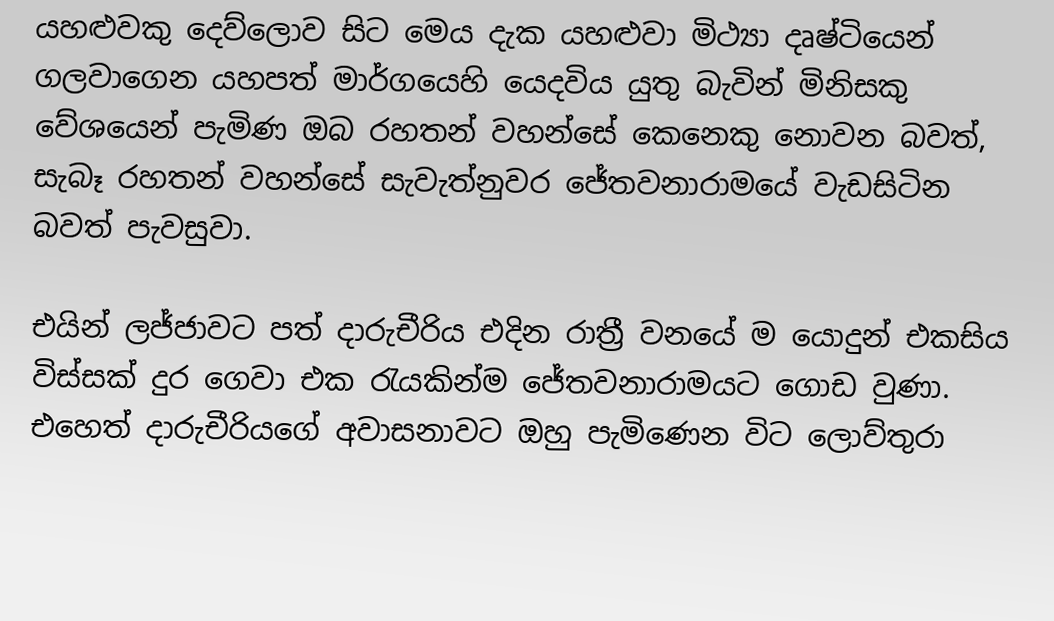යහළුවකු දෙව්ලොව සිට මෙය දැක යහළුවා මිථ්‍යා දෘෂ්ටියෙන් ගලවාගෙන යහපත් මාර්ගයෙහි යෙදවිය යුතු බැවින් මිනිසකු වේශයෙන් පැමිණ ඔබ රහතන් වහන්සේ කෙනෙකු නොවන බවත්, සැබෑ රහතන් වහන්සේ සැවැත්නුවර ජේතවනාරාමයේ වැඩසිටින බවත් පැවසුවා.

එයින් ලජ්ජාවට පත් දාරුචීරිය එදින රාත්‍රී වනයේ ම යොදුන් එකසිය විස්සක් දුර ගෙවා එක රැයකින්ම ජේතවනාරාමයට ගොඩ වුණා. එහෙත් දාරුචීරියගේ අවාසනාවට ඔහු පැමිණෙන විට ලොව්තුරා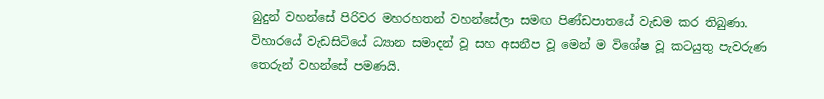බුදුන් වහන්සේ පිරිවර මහරහතන් වහන්සේලා සමඟ පිණ්ඩපාතයේ වැඩම කර තිබුණා. විහාරයේ වැඩසිටියේ ධ්‍යාන සමාදන් වූ සහ අසනීප වූ මෙන් ම විශේෂ වූ කටයුතු පැවරුණ තෙරුන් වහන්සේ පමණයි.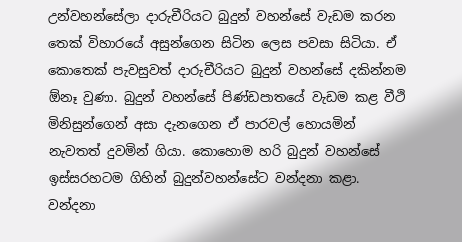උන්වහන්සේලා දාරුචීරියට බුදුන් වහන්සේ වැඩම කරන තෙක් විහාරයේ අසුන්ගෙන සිටින ලෙස පවසා සිටියා. ඒ කොතෙක් පැවසුවත් දාරුචීරියට බුදුන් වහන්සේ දකින්නම ඕනෑ වුණා. බුදුන් වහන්සේ පිණ්ඩපාතයේ වැඩම කළ වීථි මිනිසුන්ගෙන් අසා දැනගෙන ඒ පාරවල් හොයමින් නැවතත් දුවමින් ගියා. කොහොම හරි බුදුන් වහන්සේ ඉස්සරහටම ගිහින් බුදුන්වහන්සේට වන්දනා කළා. වන්දනා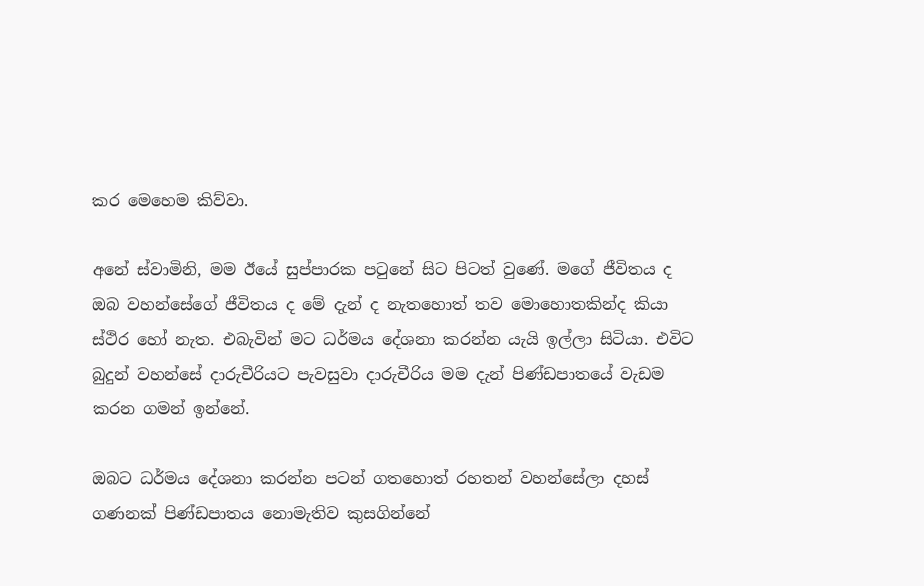කර මෙහෙම කිව්වා.

අනේ ස්වාමිනි, මම ඊයේ සුප්පාරක පටුනේ සිට පිටත් වුණේ. මගේ ජීවිතය ද ඔබ වහන්සේගේ ජීවිතය ද මේ දැන් ද නැතහොත් තව මොහොතකින්ද කියා ස්ථිර හෝ නැත. එබැවින් මට ධර්මය දේශනා කරන්න යැයි ඉල්ලා සිටියා. එවිට බුදුන් වහන්සේ දාරුචීරියට පැවසුවා දාරුචීරිය මම දැන් පිණ්ඩපාතයේ වැඩම කරන ගමන් ඉන්නේ.

ඔබට ධර්මය දේශනා කරන්න පටන් ගතහොත් රහතන් වහන්සේලා දහස් ගණනක් පිණ්ඩපාතය නොමැතිව කුසගින්නේ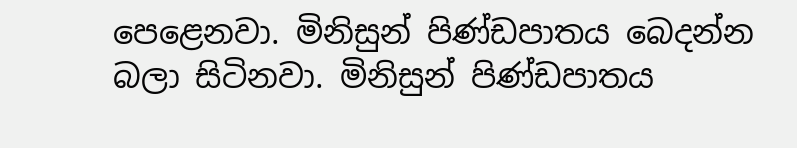පෙළෙනවා. මිනිසුන් පිණ්ඩපාතය බෙදන්න බලා සිටිනවා. මිනිසුන් පිණ්ඩපාතය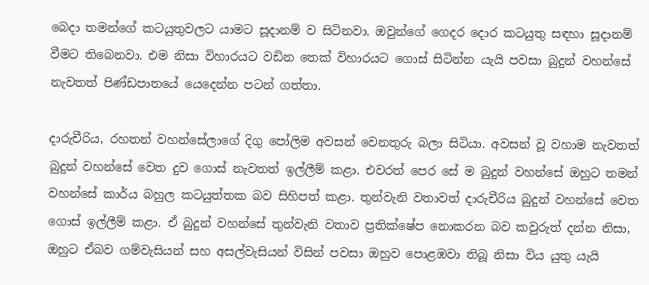බෙදා තමන්ගේ කටයුතුවලට යාමට සූදානම් ව සිටිනවා. ඔවුන්ගේ ගෙදර දොර කටයුතු සඳහා සූදානම් වීමට තිබෙනවා. එම නිසා විහාරයට වඩින තෙක් විහාරයට ගොස් සිටින්න යැයි පවසා බුදුන් වහන්සේ නැවතත් පිණ්ඩපාතයේ යෙදෙන්න පටන් ගත්තා.

දාරුචීරිය, රහතන් වහන්සේලාගේ දිගු පෝලිම අවසන් වෙනතුරු බලා සිටියා. අවසන් වූ වහාම නැවතත් බුදුන් වහන්සේ වෙත දුව ගොස් නැවතත් ඉල්ලීම් කළා. එවරත් පෙර සේ ම බුදුන් වහන්සේ ඔහුට තමන් වහන්සේ කාර්ය බහුල කටයුත්තක බව සිහිපත් කළා. තුන්වැනි වතාවත් දාරුචීරිය බුදුන් වහන්සේ වෙත ගොස් ඉල්ලීම් කළා. ඒ බුදුන් වහන්සේ තුන්වැනි වතාව ප්‍රතික්ෂේප නොකරන බව කවුරුත් දන්න නිසා, ඔහුට ඒබව ගම්වැසියන් සහ අසල්වැසියන් විසින් පවසා ඔහුව පොළඹවා තිබූ නිසා විය යුතු යැයි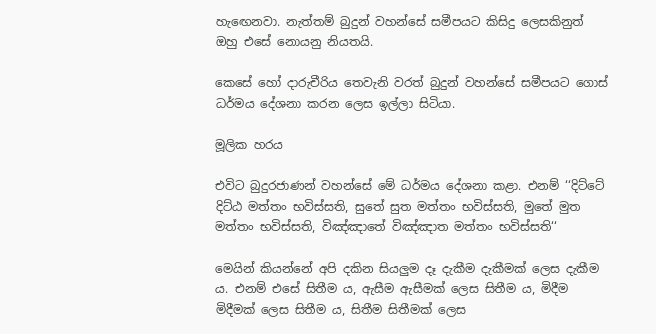හැඟෙනවා. නැත්තම් බුදුන් වහන්සේ සමීපයට කිසිදු ලෙසකිනුත් ඔහු එසේ නොයනු නියතයි.

කෙසේ හෝ දාරුචීරිය තෙවැනි වරත් බුදුන් වහන්සේ සමීපයට ගොස් ධර්මය දේශනා කරන ලෙස ඉල්ලා සිටියා.

මූලික හරය

එවිට බුදුරජාණන් වහන්සේ මේ ධර්මය දේශනා කළා. එනම් ‘‘දිට්ටේ දිට්ඨ මත්තං භවිස්සති, සුතේ සුත මත්තං භවිස්සති, මුතේ මුත මත්තං භවිස්සති, විඤ්ඤාතේ විඤ්ඤාත මත්තං භවිස්සති‘‘

මෙයින් කියන්නේ අපි දකින සියලුම දෑ දැකීම දැකීමක් ලෙස දැකීම ය. එනම් එසේ සිතීම ය, ඇසීම ඇසීමක් ලෙස සිතීම ය, මිදීම මිදීමක් ලෙස සිතීම ය, සිතීම සිතීමක් ලෙස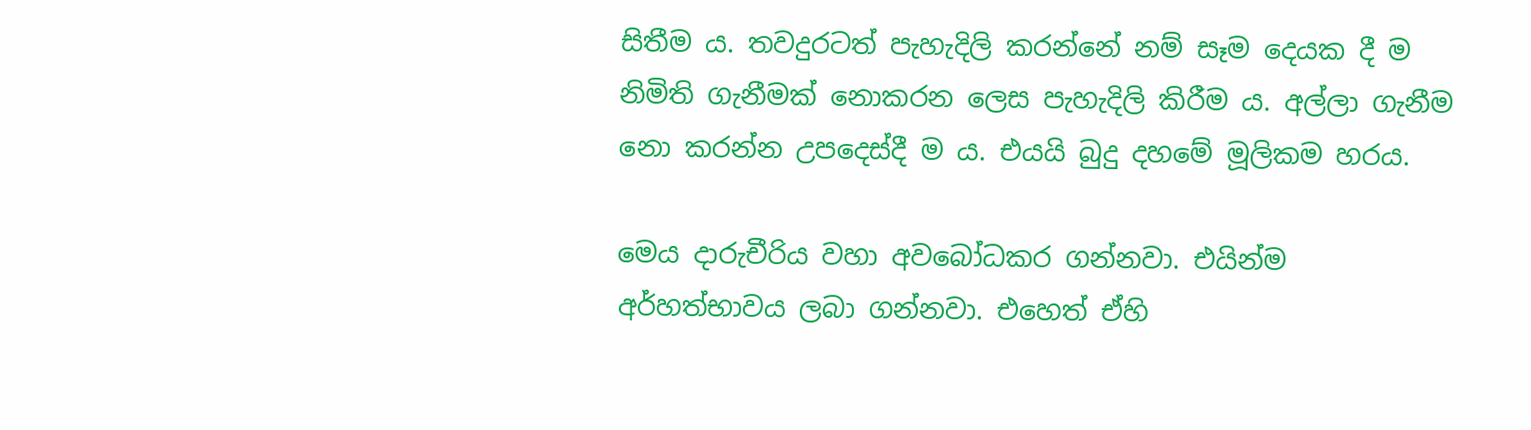සිතීම ය. තවදුරටත් පැහැදිලි කරන්නේ නම් සෑම දෙයක දී ම නිමිති ගැනීමක් නොකරන ලෙස පැහැදිලි කිරීම ය. අල්ලා ගැනීම නො කරන්න උපදෙස්දී ම ය. එයයි බුදු දහමේ මූලිකම හරය.

මෙය දාරුචීරිය වහා අවබෝධකර ගන්නවා. එයින්ම අර්හත්භාවය ලබා ගන්නවා. එහෙත් ඒහි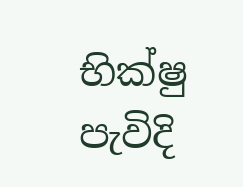භික්ෂු පැවිදි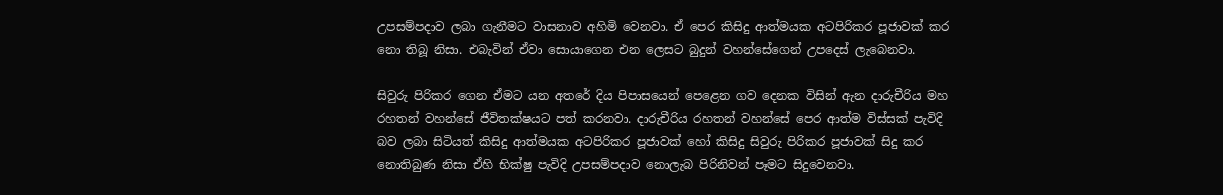උපසම්පදාව ලබා ගැනීමට වාසනාව අහිමි වෙනවා. ඒ පෙර කිසිදු ආත්මයක අටපිරිකර පූජාවක් කර නො තිබූ නිසා. එබැවින් ඒවා සොයාගෙන එන ලෙසට බුදුන් වහන්සේගෙන් උපදෙස් ලැබෙනවා.

සිවුරු පිරිකර ගෙන ඒමට යන අතරේ දිය පිපාසයෙන් පෙළෙන ගව දෙනක විසින් ඇන දාරුචීරිය මහ රහතන් වහන්සේ ජීවිතක්ෂයට පත් කරනවා. දාරුචීරිය රහතන් වහන්සේ පෙර ආත්ම විස්සක් පැවිදි බව ලබා සිටියත් කිසිදු ආත්මයක අටපිරිකර පූජාවක් හෝ කිසිදු සිවුරු පිරිකර පූජාවක් සිදු කර නොතිබුණ නිසා ඒහි භික්ෂු පැවිදි උපසම්පදාව නොලැබ පිරිනිවන් පෑමට සිදුවෙනවා.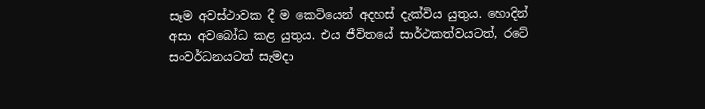සෑම අවස්ථාවක දී ම කෙටියෙන් අදහස් දැක්විය යුතුය. හොදින් අසා අවබෝධ කළ යුතුය. එය ජීවිතයේ සාර්ථකත්වයටත්, රටේ සංවර්ධනයටත් සැමදා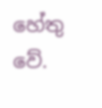හේතු වේ.